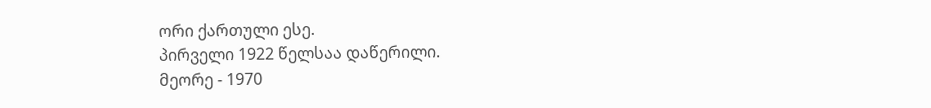ორი ქართული ესე.
პირველი 1922 წელსაა დაწერილი.
მეორე - 1970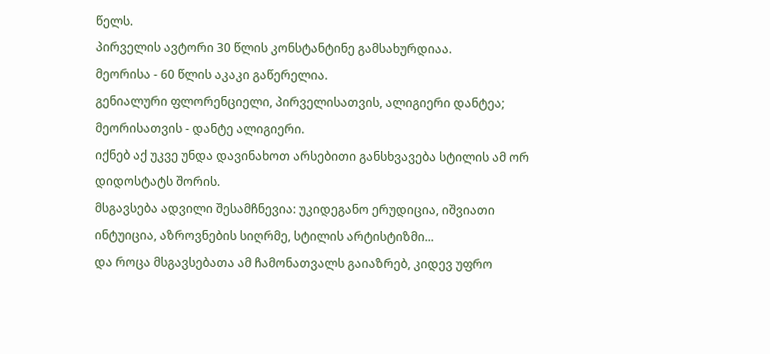წელს.
პირველის ავტორი 30 წლის კონსტანტინე გამსახურდიაა.
მეორისა - 60 წლის აკაკი გაწერელია.
გენიალური ფლორენციელი, პირველისათვის, ალიგიერი დანტეა;
მეორისათვის - დანტე ალიგიერი.
იქნებ აქ უკვე უნდა დავინახოთ არსებითი განსხვავება სტილის ამ ორ დიდოსტატს შორის.
მსგავსება ადვილი შესამჩნევია: უკიდეგანო ერუდიცია, იშვიათი ინტუიცია, აზროვნების სიღრმე, სტილის არტისტიზმი...
და როცა მსგავსებათა ამ ჩამონათვალს გაიაზრებ, კიდევ უფრო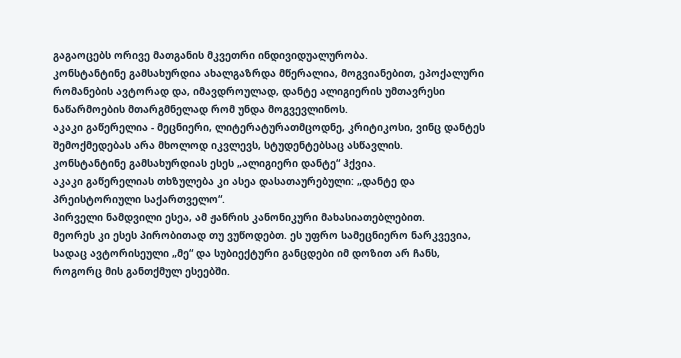გაგაოცებს ორივე მათგანის მკვეთრი ინდივიდუალურობა.
კონსტანტინე გამსახურდია ახალგაზრდა მწერალია, მოგვიანებით, ეპოქალური რომანების ავტორად და, იმავდროულად, დანტე ალიგიერის უმთავრესი ნაწარმოების მთარგმნელად რომ უნდა მოგვევლინოს.
აკაკი გაწერელია - მეცნიერი, ლიტერატურათმცოდნე, კრიტიკოსი, ვინც დანტეს შემოქმედებას არა მხოლოდ იკვლევს, სტუდენტებსაც ასწავლის.
კონსტანტინე გამსახურდიას ესეს „ალიგიერი დანტე“ ჰქვია.
აკაკი გაწერელიას თხზულება კი ასეა დასათაურებული: „დანტე და პრეისტორიული საქართველო“.
პირველი ნამდვილი ესეა, ამ ჟანრის კანონიკური მახასიათებლებით.
მეორეს კი ესეს პირობითად თუ ვუწოდებთ. ეს უფრო სამეცნიერო ნარკვევია, სადაც ავტორისეული „მე“ და სუბიექტური განცდები იმ დოზით არ ჩანს, როგორც მის განთქმულ ესეებში.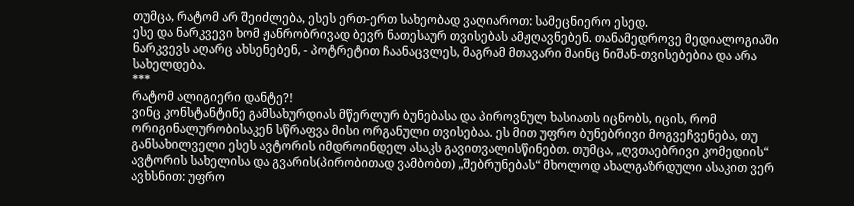თუმცა, რატომ არ შეიძლება, ესეს ერთ-ერთ სახეობად ვაღიაროთ: სამეცნიერო ესედ.
ესე და ნარკვევი ხომ ჟანრობრივად ბევრ ნათესაურ თვისებას ამჟღავნებენ. თანამედროვე მედიალოგიაში ნარკვევს აღარც ახსენებენ, - პოტრეტით ჩაანაცვლეს, მაგრამ მთავარი მაინც ნიშან-თვისებებია და არა სახელდება.
***
რატომ ალიგიერი დანტე?!
ვინც კონსტანტინე გამსახურდიას მწერლურ ბუნებასა და პიროვნულ ხასიათს იცნობს, იცის, რომ ორიგინალურობისაკენ სწრაფვა მისი ორგანული თვისებაა. ეს მით უფრო ბუნებრივი მოგვეჩვენება, თუ განსახილველი ესეს ავტორის იმდროინდელ ასაკს გავითვალისწინებთ. თუმცა, „ღვთაებრივი კომედიის“ ავტორის სახელისა და გვარის(პირობითად ვამბობთ) „შებრუნებას“ მხოლოდ ახალგაზრდული ასაკით ვერ ავხსნით: უფრო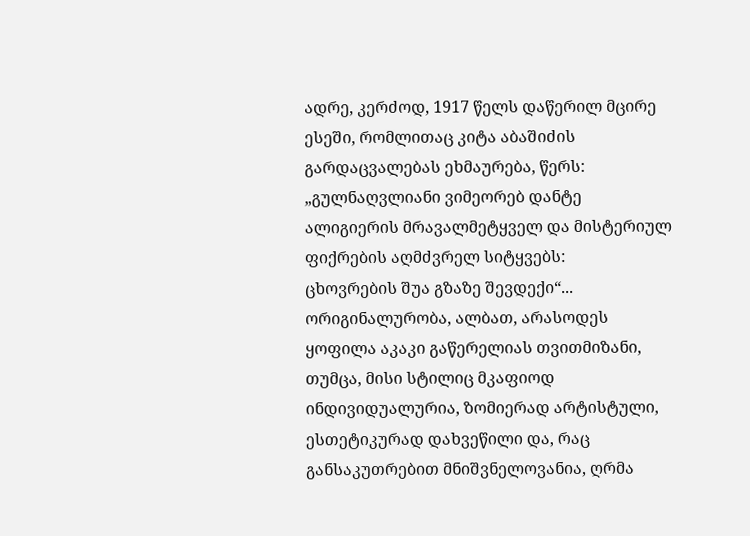ადრე, კერძოდ, 1917 წელს დაწერილ მცირე ესეში, რომლითაც კიტა აბაშიძის გარდაცვალებას ეხმაურება, წერს:
„გულნაღვლიანი ვიმეორებ დანტე ალიგიერის მრავალმეტყველ და მისტერიულ ფიქრების აღმძვრელ სიტყვებს:
ცხოვრების შუა გზაზე შევდექი“...
ორიგინალურობა, ალბათ, არასოდეს ყოფილა აკაკი გაწერელიას თვითმიზანი, თუმცა, მისი სტილიც მკაფიოდ ინდივიდუალურია, ზომიერად არტისტული, ესთეტიკურად დახვეწილი და, რაც განსაკუთრებით მნიშვნელოვანია, ღრმა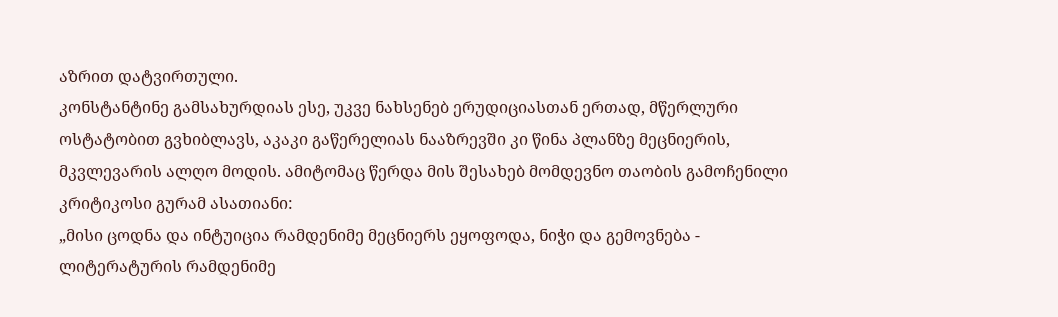აზრით დატვირთული.
კონსტანტინე გამსახურდიას ესე, უკვე ნახსენებ ერუდიციასთან ერთად, მწერლური ოსტატობით გვხიბლავს, აკაკი გაწერელიას ნააზრევში კი წინა პლანზე მეცნიერის, მკვლევარის ალღო მოდის. ამიტომაც წერდა მის შესახებ მომდევნო თაობის გამოჩენილი კრიტიკოსი გურამ ასათიანი:
„მისი ცოდნა და ინტუიცია რამდენიმე მეცნიერს ეყოფოდა, ნიჭი და გემოვნება - ლიტერატურის რამდენიმე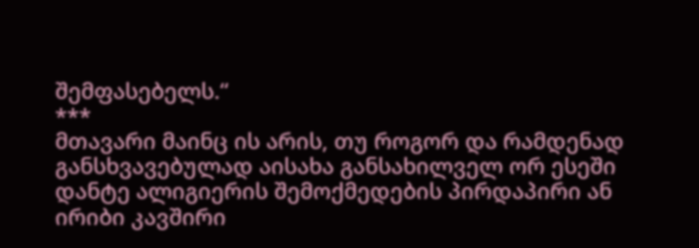შემფასებელს.“
***
მთავარი მაინც ის არის, თუ როგორ და რამდენად განსხვავებულად აისახა განსახილველ ორ ესეში დანტე ალიგიერის შემოქმედების პირდაპირი ან ირიბი კავშირი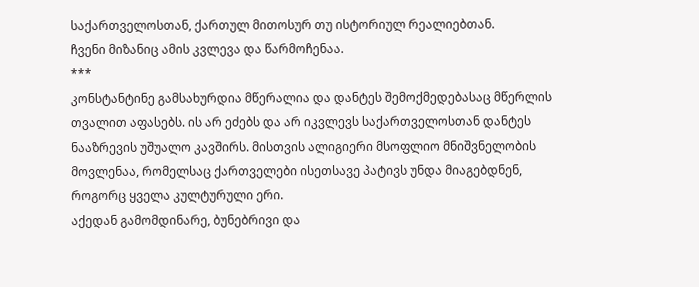საქართველოსთან, ქართულ მითოსურ თუ ისტორიულ რეალიებთან.
ჩვენი მიზანიც ამის კვლევა და წარმოჩენაა.
***
კონსტანტინე გამსახურდია მწერალია და დანტეს შემოქმედებასაც მწერლის თვალით აფასებს. ის არ ეძებს და არ იკვლევს საქართველოსთან დანტეს ნააზრევის უშუალო კავშირს. მისთვის ალიგიერი მსოფლიო მნიშვნელობის მოვლენაა, რომელსაც ქართველები ისეთსავე პატივს უნდა მიაგებდნენ, როგორც ყველა კულტურული ერი.
აქედან გამომდინარე, ბუნებრივი და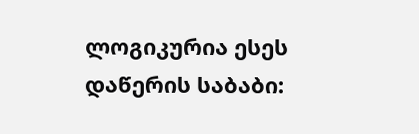ლოგიკურია ესეს დაწერის საბაბი: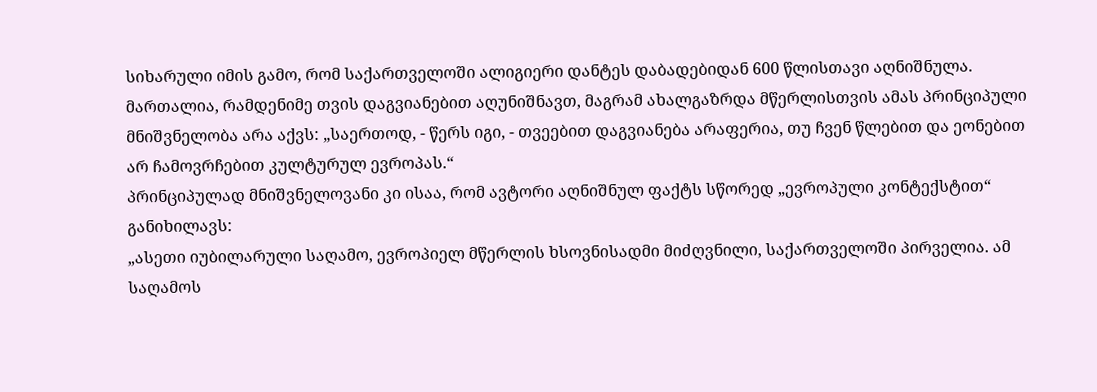სიხარული იმის გამო, რომ საქართველოში ალიგიერი დანტეს დაბადებიდან 600 წლისთავი აღნიშნულა. მართალია, რამდენიმე თვის დაგვიანებით აღუნიშნავთ, მაგრამ ახალგაზრდა მწერლისთვის ამას პრინციპული მნიშვნელობა არა აქვს: „საერთოდ, - წერს იგი, - თვეებით დაგვიანება არაფერია, თუ ჩვენ წლებით და ეონებით არ ჩამოვრჩებით კულტურულ ევროპას.“
პრინციპულად მნიშვნელოვანი კი ისაა, რომ ავტორი აღნიშნულ ფაქტს სწორედ „ევროპული კონტექსტით“ განიხილავს:
„ასეთი იუბილარული საღამო, ევროპიელ მწერლის ხსოვნისადმი მიძღვნილი, საქართველოში პირველია. ამ საღამოს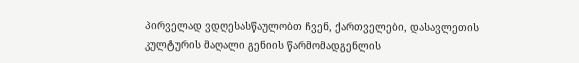პირველად ვდღესასწაულობთ ჩვენ, ქართველები, დასავლეთის კულტურის მაღალი გენიის წარმომადგენლის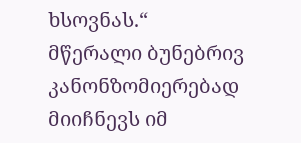ხსოვნას.“
მწერალი ბუნებრივ კანონზომიერებად მიიჩნევს იმ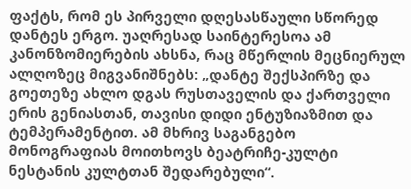ფაქტს, რომ ეს პირველი დღესასწაული სწორედ დანტეს ერგო. უაღრესად საინტერესოა ამ კანონზომიერების ახსნა, რაც მწერლის მეცნიერულ ალღოზეც მიგვანიშნებს: „დანტე შექსპირზე და გოეთეზე ახლო დგას რუსთაველის და ქართველი ერის გენიასთან, თავისი დიდი ენტუზიაზმით და ტემპერამენტით. ამ მხრივ საგანგებო მონოგრაფიას მოითხოვს ბეატრიჩე-კულტი ნესტანის კულტთან შედარებული“.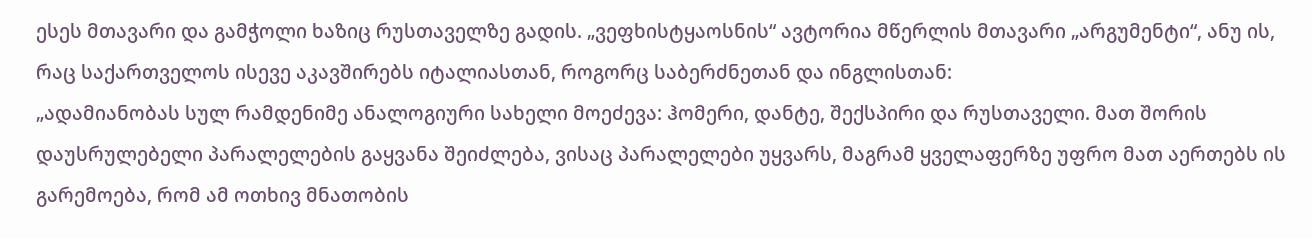ესეს მთავარი და გამჭოლი ხაზიც რუსთაველზე გადის. „ვეფხისტყაოსნის“ ავტორია მწერლის მთავარი „არგუმენტი“, ანუ ის, რაც საქართველოს ისევე აკავშირებს იტალიასთან, როგორც საბერძნეთან და ინგლისთან:
„ადამიანობას სულ რამდენიმე ანალოგიური სახელი მოეძევა: ჰომერი, დანტე, შექსპირი და რუსთაველი. მათ შორის დაუსრულებელი პარალელების გაყვანა შეიძლება, ვისაც პარალელები უყვარს, მაგრამ ყველაფერზე უფრო მათ აერთებს ის გარემოება, რომ ამ ოთხივ მნათობის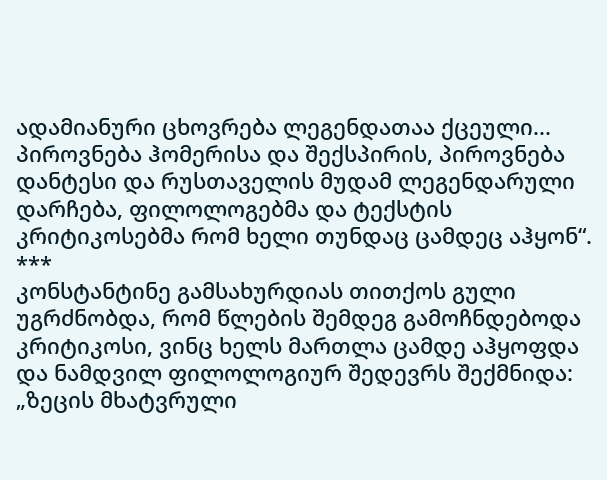ადამიანური ცხოვრება ლეგენდათაა ქცეული... პიროვნება ჰომერისა და შექსპირის, პიროვნება დანტესი და რუსთაველის მუდამ ლეგენდარული დარჩება, ფილოლოგებმა და ტექსტის კრიტიკოსებმა რომ ხელი თუნდაც ცამდეც აჰყონ“.
***
კონსტანტინე გამსახურდიას თითქოს გული უგრძნობდა, რომ წლების შემდეგ გამოჩნდებოდა კრიტიკოსი, ვინც ხელს მართლა ცამდე აჰყოფდა და ნამდვილ ფილოლოგიურ შედევრს შექმნიდა: „ზეცის მხატვრული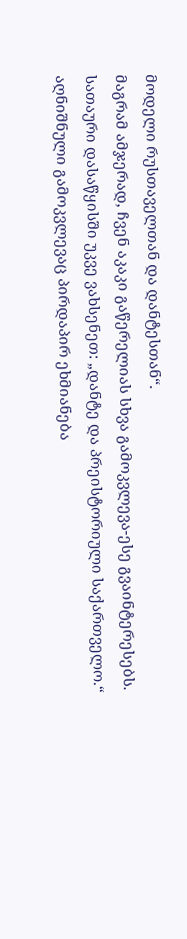მოდელი რუსთაველთან და დანტესთან“.
მაგრამ ამჯერად, ჩვენ აკაკი გაწერელიას სხვა გამოკვლევა-ესე გვაინტერესებს.
სათაური დასაწყისში უკვე ვახსენეთ: „დანტე და პრეისტორიული საქართველო.“
აღნიშნული გამოკვლევაც პირდაპირ ეხმიანება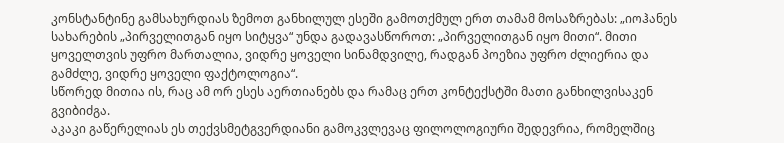კონსტანტინე გამსახურდიას ზემოთ განხილულ ესეში გამოთქმულ ერთ თამამ მოსაზრებას: „იოჰანეს სახარების „პირველითგან იყო სიტყვა“ უნდა გადავასწოროთ: „პირველითგან იყო მითი“. მითი ყოველთვის უფრო მართალია, ვიდრე ყოველი სინამდვილე, რადგან პოეზია უფრო ძლიერია და გამძლე, ვიდრე ყოველი ფაქტოლოგია“.
სწორედ მითია ის, რაც ამ ორ ესეს აერთიანებს და რამაც ერთ კონტექსტში მათი განხილვისაკენ გვიბიძგა.
აკაკი გაწერელიას ეს თექვსმეტგვერდიანი გამოკვლევაც ფილოლოგიური შედევრია, რომელშიც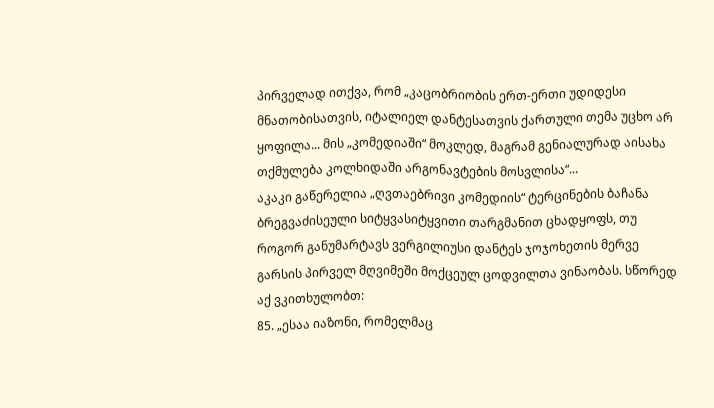პირველად ითქვა, რომ „კაცობრიობის ერთ-ერთი უდიდესი მნათობისათვის, იტალიელ დანტესათვის ქართული თემა უცხო არ ყოფილა... მის „კომედიაში“ მოკლედ, მაგრამ გენიალურად აისახა თქმულება კოლხიდაში არგონავტების მოსვლისა“...
აკაკი გაწერელია „ღვთაებრივი კომედიის“ ტერცინების ბაჩანა ბრეგვაძისეული სიტყვასიტყვითი თარგმანით ცხადყოფს, თუ როგორ განუმარტავს ვერგილიუსი დანტეს ჯოჯოხეთის მერვე გარსის პირველ მღვიმეში მოქცეულ ცოდვილთა ვინაობას. სწორედ აქ ვკითხულობთ:
85. „ესაა იაზონი, რომელმაც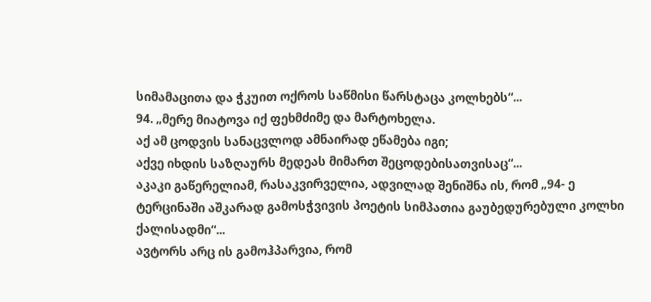სიმამაცითა და ჭკუით ოქროს საწმისი წარსტაცა კოლხებს“...
94. „მერე მიატოვა იქ ფეხმძიმე და მარტოხელა.
აქ ამ ცოდვის სანაცვლოდ ამნაირად ეწამება იგი;
აქვე იხდის საზღაურს მედეას მიმართ შეცოდებისათვისაც“...
აკაკი გაწერელიამ, რასაკვირველია, ადვილად შენიშნა ის, რომ „94- ე ტერცინაში აშკარად გამოსჭვივის პოეტის სიმპათია გაუბედურებული კოლხი ქალისადმი“...
ავტორს არც ის გამოჰპარვია, რომ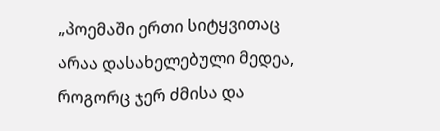„პოემაში ერთი სიტყვითაც არაა დასახელებული მედეა, როგორც ჯერ ძმისა და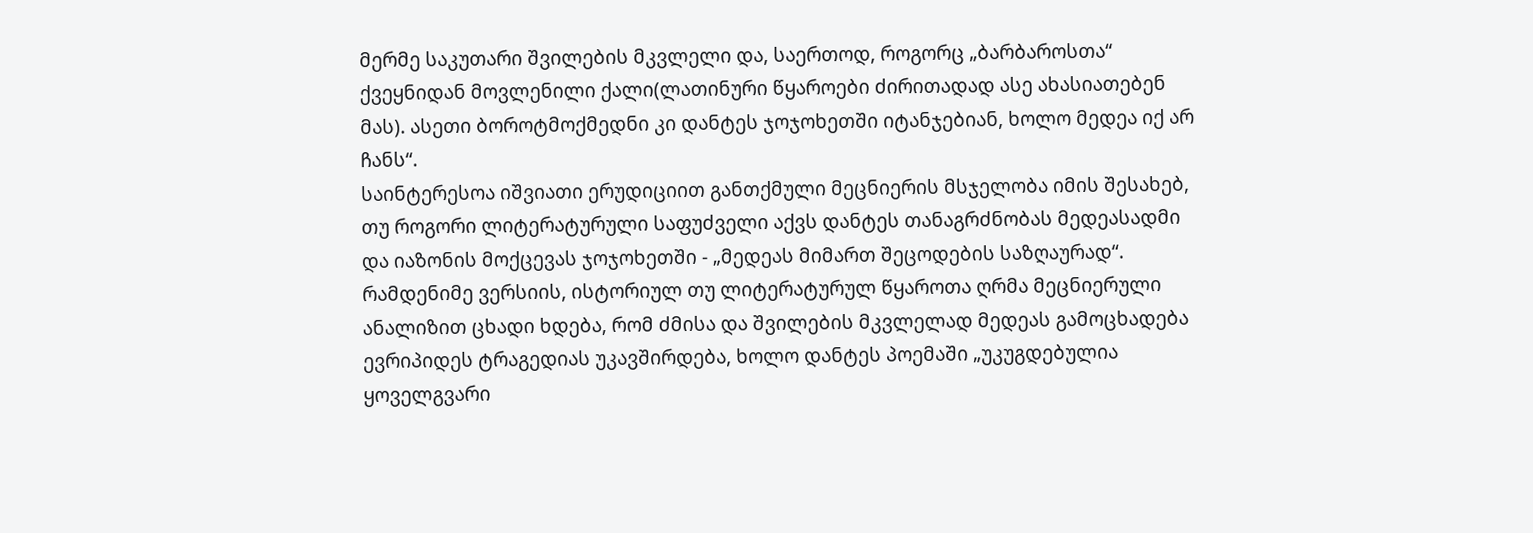მერმე საკუთარი შვილების მკვლელი და, საერთოდ, როგორც „ბარბაროსთა“ ქვეყნიდან მოვლენილი ქალი(ლათინური წყაროები ძირითადად ასე ახასიათებენ მას). ასეთი ბოროტმოქმედნი კი დანტეს ჯოჯოხეთში იტანჯებიან, ხოლო მედეა იქ არ ჩანს“.
საინტერესოა იშვიათი ერუდიციით განთქმული მეცნიერის მსჯელობა იმის შესახებ, თუ როგორი ლიტერატურული საფუძველი აქვს დანტეს თანაგრძნობას მედეასადმი და იაზონის მოქცევას ჯოჯოხეთში - „მედეას მიმართ შეცოდების საზღაურად“.
რამდენიმე ვერსიის, ისტორიულ თუ ლიტერატურულ წყაროთა ღრმა მეცნიერული ანალიზით ცხადი ხდება, რომ ძმისა და შვილების მკვლელად მედეას გამოცხადება ევრიპიდეს ტრაგედიას უკავშირდება, ხოლო დანტეს პოემაში „უკუგდებულია ყოველგვარი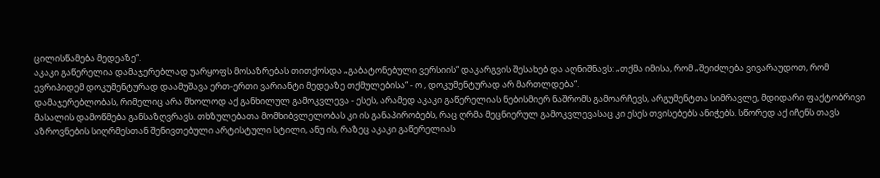ცილისწამება მედეაზე“.
აკაკი გაწერელია დამაჯერებლად უარყოფს მოსაზრებას თითქოსდა „გაბატონებული ვერსიის“ დაკარგვის შესახებ და აღნიშნავს: „თქმა იმისა, რომ „შეიძლება ვივარაუდოთ, რომ ევრიპიდემ დოკუმენტურად დაამუშავა ერთ-ერთი ვარიანტი მედეაზე თქმულებისა“ - ო , დოკუმენტურად არ მართლდება“.
დამაჯერებლობას, რიმელიც არა მხოლოდ აქ განხილულ გამოკვლევა - ესეს, არამედ აკაკი გაწერელიას ნებისმიერ ნაშრომს გამოარჩევს, არგუმენტთა სიმრავლე, მდიდარი ფაქტობრივი მასალის დამოწმება განსაზღვრავს. თხზულებათა მომხიბვლელობას კი ის განაპირობებს, რაც ღრმა მეცნიერულ გამოკვლევასაც კი ესეს თვისებებს ანიჭებს. სწორედ აქ იჩენს თავს აზროვნების სიღრმესთან შენივთებული არტისტული სტილი, ანუ ის, რაზეც აკაკი გაწერელიას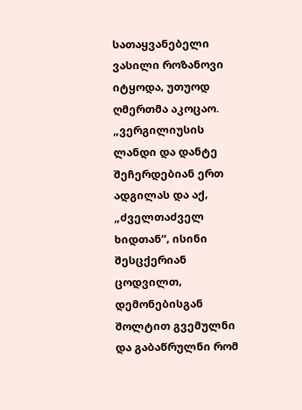სათაყვანებელი ვასილი როზანოვი იტყოდა, უთუოდ ღმერთმა აკოცაო.
„ვერგილიუსის ლანდი და დანტე შეჩერდებიან ერთ ადგილას და აქ, „ძველთაძველ ხიდთან“, ისინი შესცქერიან ცოდვილთ, დემონებისგან შოლტით გვემულნი და გაბაწრულნი რომ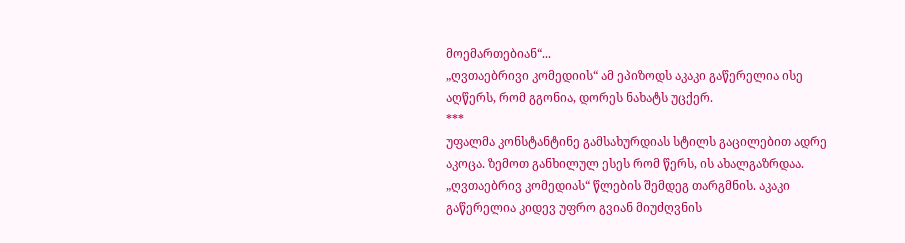მოემართებიან“...
„ღვთაებრივი კომედიის“ ამ ეპიზოდს აკაკი გაწერელია ისე აღწერს, რომ გგონია, დორეს ნახატს უცქერ.
***
უფალმა კონსტანტინე გამსახურდიას სტილს გაცილებით ადრე აკოცა. ზემოთ განხილულ ესეს რომ წერს, ის ახალგაზრდაა. „ღვთაებრივ კომედიას“ წლების შემდეგ თარგმნის. აკაკი გაწერელია კიდევ უფრო გვიან მიუძღვნის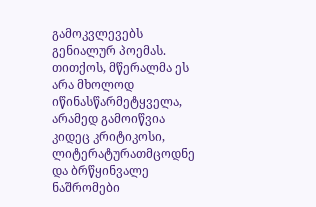გამოკვლევებს გენიალურ პოემას.
თითქოს, მწერალმა ეს არა მხოლოდ იწინასწარმეტყველა, არამედ გამოიწვია კიდეც კრიტიკოსი, ლიტერატურათმცოდნე და ბრწყინვალე ნაშრომები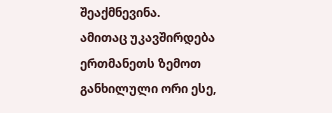შეაქმნევინა.
ამითაც უკავშირდება ერთმანეთს ზემოთ განხილული ორი ესე,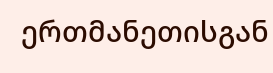ერთმანეთისგან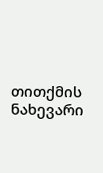თითქმის ნახევარი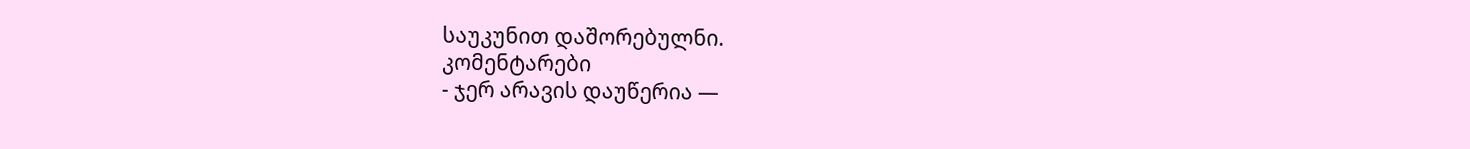საუკუნით დაშორებულნი.
კომენტარები
- ჯერ არავის დაუწერია —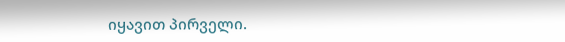იყავით პირველი.